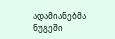ადამიანებმა ნუგეში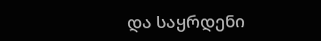და საყრდენი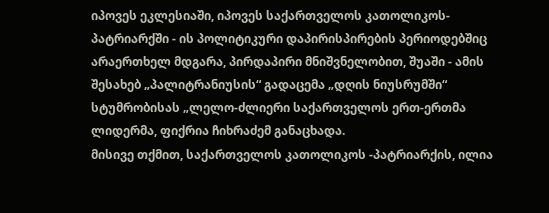იპოვეს ეკლესიაში, იპოვეს საქართველოს კათოლიკოს-პატრიარქში - ის პოლიტიკური დაპირისპირების პერიოდებშიც არაერთხელ მდგარა, პირდაპირი მნიშვნელობით, შუაში - ამის შესახებ „პალიტრანიუსის“ გადაცემა „დღის ნიუსრუმში“ სტუმრობისას „ლელო-ძლიერი საქართველოს ერთ-ერთმა ლიდერმა, ფიქრია ჩიხრაძემ განაცხადა.
მისივე თქმით, საქართველოს კათოლიკოს -პატრიარქის, ილია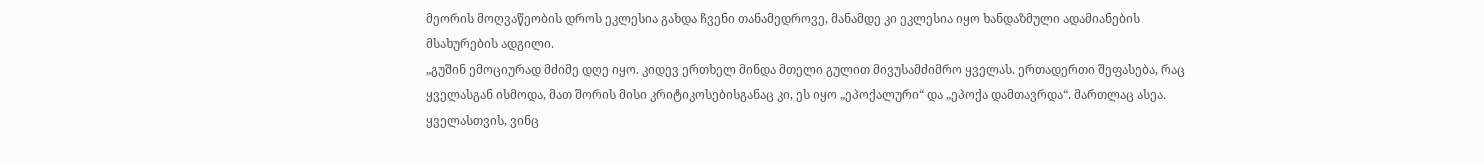მეორის მოღვაწეობის დროს ეკლესია გახდა ჩვენი თანამედროვე, მანამდე კი ეკლესია იყო ხანდაზმული ადამიანების მსახურების ადგილი.
„გუშინ ემოციურად მძიმე დღე იყო. კიდევ ერთხელ მინდა მთელი გულით მივუსამძიმრო ყველას. ერთადერთი შეფასება, რაც ყველასგან ისმოდა, მათ შორის მისი კრიტიკოსებისგანაც კი, ეს იყო „ეპოქალური“ და „ეპოქა დამთავრდა“. მართლაც ასეა. ყველასთვის, ვინც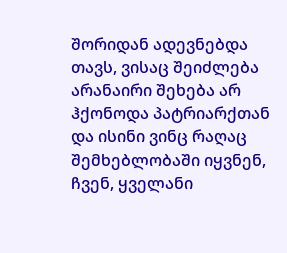შორიდან ადევნებდა თავს, ვისაც შეიძლება არანაირი შეხება არ ჰქონოდა პატრიარქთან და ისინი ვინც რაღაც შემხებლობაში იყვნენ, ჩვენ, ყველანი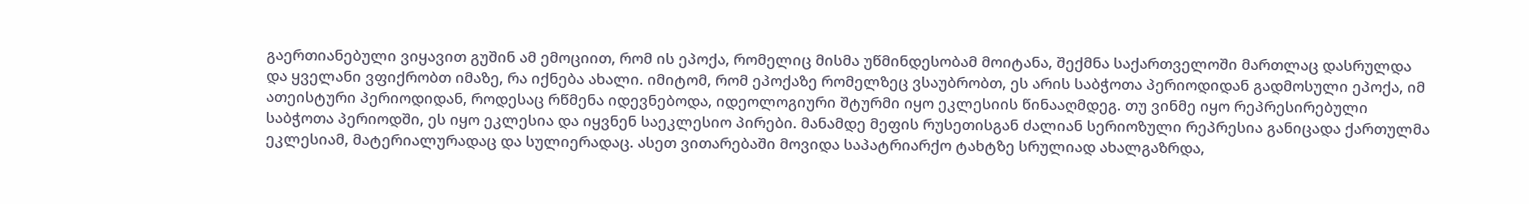გაერთიანებული ვიყავით გუშინ ამ ემოციით, რომ ის ეპოქა, რომელიც მისმა უწმინდესობამ მოიტანა, შექმნა საქართველოში მართლაც დასრულდა და ყველანი ვფიქრობთ იმაზე, რა იქნება ახალი. იმიტომ, რომ ეპოქაზე რომელზეც ვსაუბრობთ, ეს არის საბჭოთა პერიოდიდან გადმოსული ეპოქა, იმ ათეისტური პერიოდიდან, როდესაც რწმენა იდევნებოდა, იდეოლოგიური შტურმი იყო ეკლესიის წინააღმდეგ. თუ ვინმე იყო რეპრესირებული საბჭოთა პერიოდში, ეს იყო ეკლესია და იყვნენ საეკლესიო პირები. მანამდე მეფის რუსეთისგან ძალიან სერიოზული რეპრესია განიცადა ქართულმა ეკლესიამ, მატერიალურადაც და სულიერადაც. ასეთ ვითარებაში მოვიდა საპატრიარქო ტახტზე სრულიად ახალგაზრდა,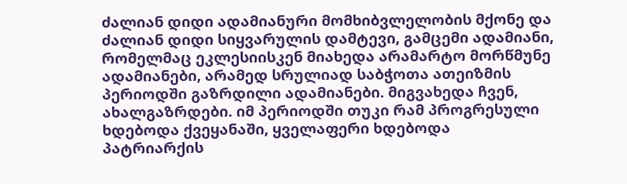ძალიან დიდი ადამიანური მომხიბვლელობის მქონე და ძალიან დიდი სიყვარულის დამტევი, გამცემი ადამიანი, რომელმაც ეკლესიისკენ მიახედა არამარტო მორწმუნე ადამიანები, არამედ სრულიად საბჭოთა ათეიზმის პერიოდში გაზრდილი ადამიანები. მიგვახედა ჩვენ, ახალგაზრდები. იმ პერიოდში თუკი რამ პროგრესული ხდებოდა ქვეყანაში, ყველაფერი ხდებოდა პატრიარქის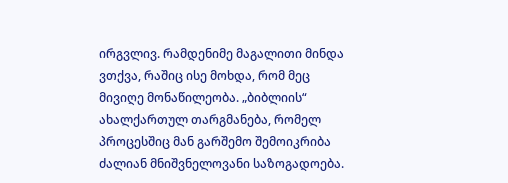ირგვლივ. რამდენიმე მაგალითი მინდა ვთქვა, რაშიც ისე მოხდა, რომ მეც მივიღე მონაწილეობა. „ბიბლიის“ ახალქართულ თარგმანება, რომელ პროცესშიც მან გარშემო შემოიკრიბა ძალიან მნიშვნელოვანი საზოგადოება.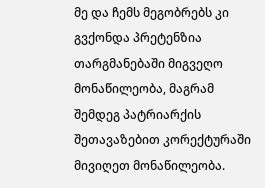მე და ჩემს მეგობრებს კი გვქონდა პრეტენზია თარგმანებაში მიგვეღო მონაწილეობა, მაგრამ შემდეგ პატრიარქის შეთავაზებით კორექტურაში მივიღეთ მონაწილეობა.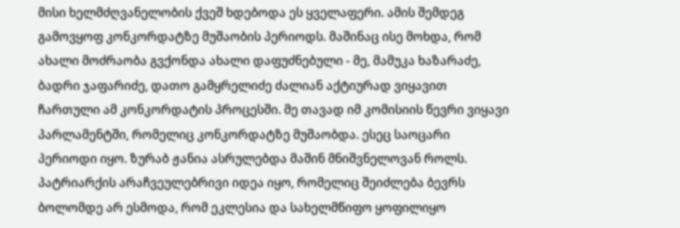მისი ხელმძღვანელობის ქვეშ ხდებოდა ეს ყველაფერი. ამის შემდეგ გამოვყოფ კონკორდატზე მუშაობის პერიოდს. მაშინაც ისე მოხდა, რომ ახალი მოძრაობა გვქონდა ახალი დაფუძნებული - მე, მამუკა ხაზარაძე, ბადრი ჯაფარიძე, დათო გამყრელიძე ძალიან აქტიურად ვიყავით ჩართული ამ კონკორდატის პროცესში. მე თავად იმ კომისიის წევრი ვიყავი პარლამენტში, რომელიც კონკორდატზე მუშაობდა. ესეც საოცარი პერიოდი იყო. ზურაბ ჟანია ასრულებდა მაშინ მნიშვნელოვან როლს. პატრიარქის არაჩვეულებრივი იდეა იყო, რომელიც შეიძლება ბევრს ბოლომდე არ ესმოდა, რომ ეკლესია და სახელმწიფო ყოფილიყო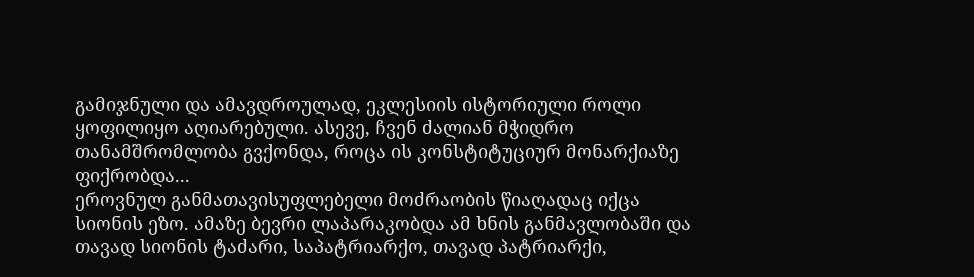გამიჯნული და ამავდროულად, ეკლესიის ისტორიული როლი ყოფილიყო აღიარებული. ასევე, ჩვენ ძალიან მჭიდრო თანამშრომლობა გვქონდა, როცა ის კონსტიტუციურ მონარქიაზე ფიქრობდა...
ეროვნულ განმათავისუფლებელი მოძრაობის წიაღადაც იქცა სიონის ეზო. ამაზე ბევრი ლაპარაკობდა ამ ხნის განმავლობაში და თავად სიონის ტაძარი, საპატრიარქო, თავად პატრიარქი,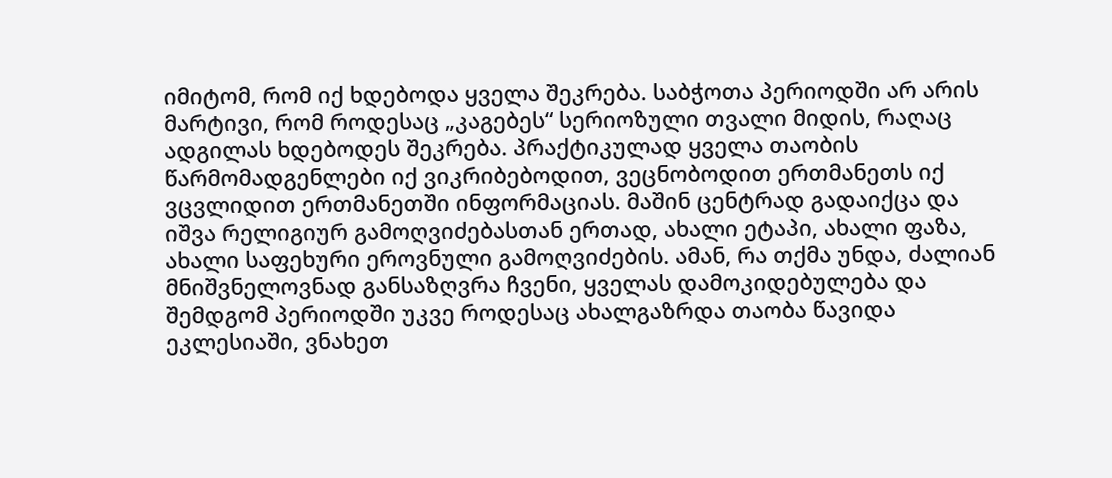იმიტომ, რომ იქ ხდებოდა ყველა შეკრება. საბჭოთა პერიოდში არ არის მარტივი, რომ როდესაც „კაგებეს“ სერიოზული თვალი მიდის, რაღაც ადგილას ხდებოდეს შეკრება. პრაქტიკულად ყველა თაობის წარმომადგენლები იქ ვიკრიბებოდით, ვეცნობოდით ერთმანეთს იქ ვცვლიდით ერთმანეთში ინფორმაციას. მაშინ ცენტრად გადაიქცა და იშვა რელიგიურ გამოღვიძებასთან ერთად, ახალი ეტაპი, ახალი ფაზა, ახალი საფეხური ეროვნული გამოღვიძების. ამან, რა თქმა უნდა, ძალიან მნიშვნელოვნად განსაზღვრა ჩვენი, ყველას დამოკიდებულება და შემდგომ პერიოდში უკვე როდესაც ახალგაზრდა თაობა წავიდა ეკლესიაში, ვნახეთ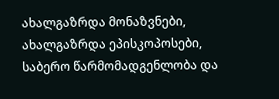ახალგაზრდა მონაზვნები, ახალგაზრდა ეპისკოპოსები, საბერო წარმომადგენლობა და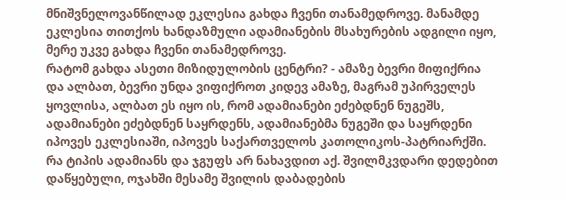მნიშვნელოვანწილად ეკლესია გახდა ჩვენი თანამედროვე. მანამდე ეკლესია თითქოს ხანდაზმული ადამიანების მსახურების ადგილი იყო, მერე უკვე გახდა ჩვენი თანამედროვე.
რატომ გახდა ასეთი მიზიდულობის ცენტრი? - ამაზე ბევრი მიფიქრია და ალბათ, ბევრი უნდა ვიფიქროთ კიდევ ამაზე, მაგრამ უპირველეს ყოვლისა, ალბათ ეს იყო ის, რომ ადამიანები ეძებდნენ ნუგეშს, ადამიანები ეძებდნენ საყრდენს, ადამიანებმა ნუგეში და საყრდენი იპოვეს ეკლესიაში, იპოვეს საქართველოს კათოლიკოს-პატრიარქში. რა ტიპის ადამიანს და ჯგუფს არ ნახავდით აქ. შვილმკვდარი დედებით დაწყებული, ოჯახში მესამე შვილის დაბადების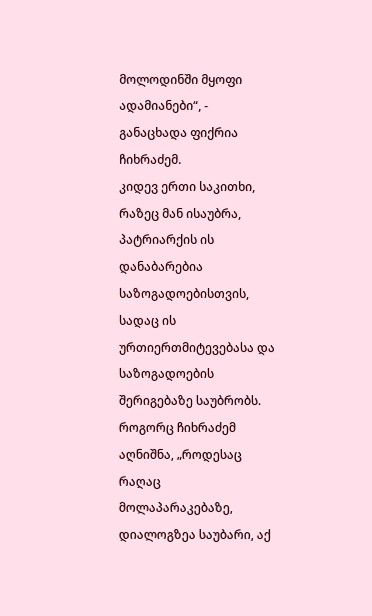მოლოდინში მყოფი ადამიანები“, - განაცხადა ფიქრია ჩიხრაძემ.
კიდევ ერთი საკითხი, რაზეც მან ისაუბრა, პატრიარქის ის დანაბარებია საზოგადოებისთვის, სადაც ის ურთიერთმიტევებასა და საზოგადოების შერიგებაზე საუბრობს. როგორც ჩიხრაძემ აღნიშნა, „როდესაც რაღაც მოლაპარაკებაზე, დიალოგზეა საუბარი, აქ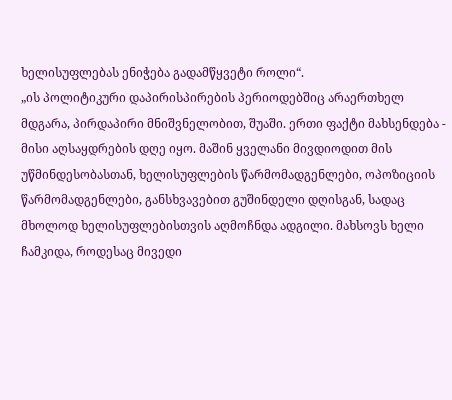ხელისუფლებას ენიჭება გადამწყვეტი როლი“.
„ის პოლიტიკური დაპირისპირების პერიოდებშიც არაერთხელ მდგარა, პირდაპირი მნიშვნელობით, შუაში. ერთი ფაქტი მახსენდება - მისი აღსაყდრების დღე იყო. მაშინ ყველანი მივდიოდით მის უწმინდესობასთან, ხელისუფლების წარმომადგენლები, ოპოზიციის წარმომადგენლები, განსხვავებით გუშინდელი დღისგან, სადაც მხოლოდ ხელისუფლებისთვის აღმოჩნდა ადგილი. მახსოვს ხელი ჩამკიდა, როდესაც მივედი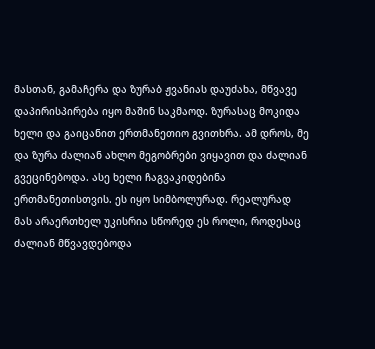მასთან, გამაჩერა და ზურაბ ჟვანიას დაუძახა, მწვავე დაპირისპირება იყო მაშინ საკმაოდ. ზურასაც მოკიდა ხელი და გაიცანით ერთმანეთიო გვითხრა. ამ დროს, მე და ზურა ძალიან ახლო მეგობრები ვიყავით და ძალიან გვეცინებოდა. ასე ხელი ჩაგვაკიდებინა ერთმანეთისთვის. ეს იყო სიმბოლურად. რეალურად მას არაერთხელ უკისრია სწორედ ეს როლი, როდესაც ძალიან მწვავდებოდა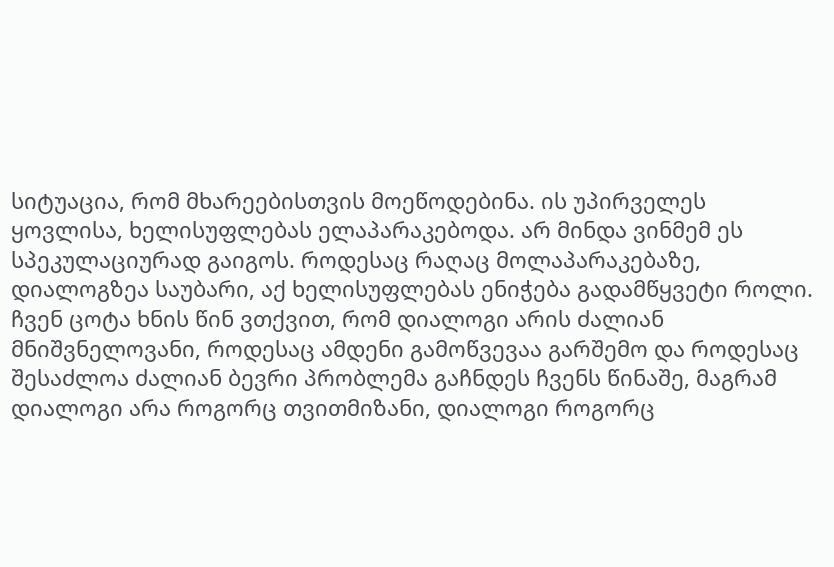სიტუაცია, რომ მხარეებისთვის მოეწოდებინა. ის უპირველეს ყოვლისა, ხელისუფლებას ელაპარაკებოდა. არ მინდა ვინმემ ეს სპეკულაციურად გაიგოს. როდესაც რაღაც მოლაპარაკებაზე, დიალოგზეა საუბარი, აქ ხელისუფლებას ენიჭება გადამწყვეტი როლი.
ჩვენ ცოტა ხნის წინ ვთქვით, რომ დიალოგი არის ძალიან მნიშვნელოვანი, როდესაც ამდენი გამოწვევაა გარშემო და როდესაც შესაძლოა ძალიან ბევრი პრობლემა გაჩნდეს ჩვენს წინაშე, მაგრამ დიალოგი არა როგორც თვითმიზანი, დიალოგი როგორც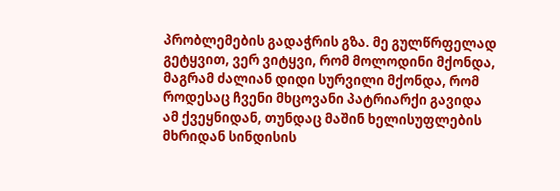პრობლემების გადაჭრის გზა. მე გულწრფელად გეტყვით, ვერ ვიტყვი, რომ მოლოდინი მქონდა, მაგრამ ძალიან დიდი სურვილი მქონდა, რომ როდესაც ჩვენი მხცოვანი პატრიარქი გავიდა ამ ქვეყნიდან, თუნდაც მაშინ ხელისუფლების მხრიდან სინდისის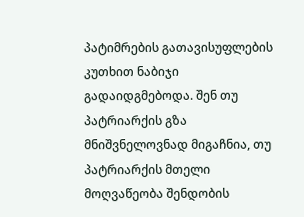პატიმრების გათავისუფლების კუთხით ნაბიჯი გადაიდგმებოდა. შენ თუ პატრიარქის გზა მნიშვნელოვნად მიგაჩნია, თუ პატრიარქის მთელი მოღვაწეობა შენდობის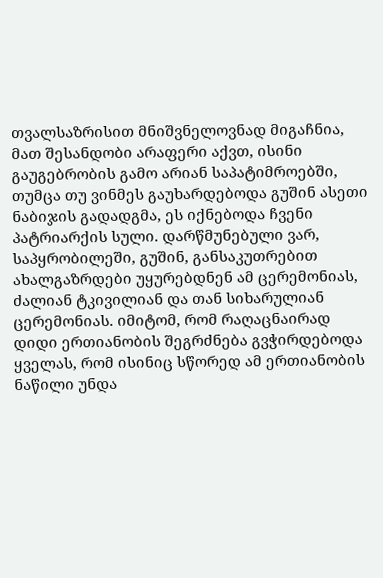თვალსაზრისით მნიშვნელოვნად მიგაჩნია, მათ შესანდობი არაფერი აქვთ, ისინი გაუგებრობის გამო არიან საპატიმროებში, თუმცა თუ ვინმეს გაუხარდებოდა გუშინ ასეთი ნაბიჯის გადადგმა, ეს იქნებოდა ჩვენი პატრიარქის სული. დარწმუნებული ვარ, საპყრობილეში, გუშინ, განსაკუთრებით ახალგაზრდები უყურებდნენ ამ ცერემონიას, ძალიან ტკივილიან და თან სიხარულიან ცერემონიას. იმიტომ, რომ რაღაცნაირად დიდი ერთიანობის შეგრძნება გვჭირდებოდა ყველას, რომ ისინიც სწორედ ამ ერთიანობის ნაწილი უნდა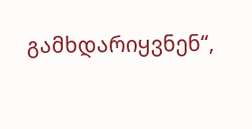გამხდარიყვნენ“,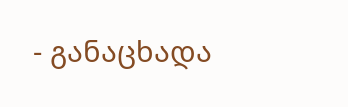- განაცხადა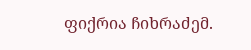ფიქრია ჩიხრაძემ.